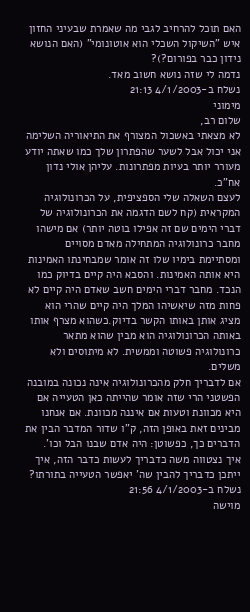האם תוכל להרחיב לגבי מה שאמרת שבעיני החזון איש "השיקול השכלי הוא אוטונומי" (האם הנושא נידון כבר בפורום?)?
נדמה לי שזה נושא חשוב מאד.
נשלח ב-4/1/2003 21:13
מימוני
שלום רב,
לא מצאתי באשכול המצורף את התיאוריה השלימה אני יכול אבל לשער שהפתרון שלך כמו שאתה יודע מעורר יותר בעיות מפתרונות. עליהן אולי נדון אח"כ.
לעצם השאלה שלי הספציפית, על הכרונולוגיה המקראית (קח לשם הדגמה את הכרונולוגיה של דברי הימים שם זה אפילו בוטה יותר) אם מישהו מחבר כרונולוגיה המתחילה מאדם מסויים ומסתיימת בימיו שלו זה אומר שמבחינתו האמינות היא אותה האמינות. והסבא היה קיים בדיוק כמו הנכד. מחבר דברי הימים חשב שאדם היה קיים לא פחות מזה שיאשיהו המלך היה קיים שהרי הוא מציג אותן באותו הקשר בדיוק.כשהוא מצרף אותו באותה הכרונולוגיה הוא מבין שהוא מתאר כרונולוגיה פשוטה וממשית. לא מיתוסים ולא משלים.
אם לדבריך חלק מהכרונולוגיה אינה נכונה במובנה הפשטני הרי שזה אומר שהייתה כאן הטעייה אם היא מכוונת וטעות אם איננה מכוונת. אם אנחנו מבינים זאת באופן הזה, ק"ו שדור המדבר הבין את הדברים כך, כפשוטן: היה אדם שבנו הבל וכו'.
איך נצטווה משה כדבריך לעשות כדבר הזה, איך ייתכן כדבריך להבין שה' יאפשר הטעייה בתורתו?
נשלח ב-4/1/2003 21:56
מוישה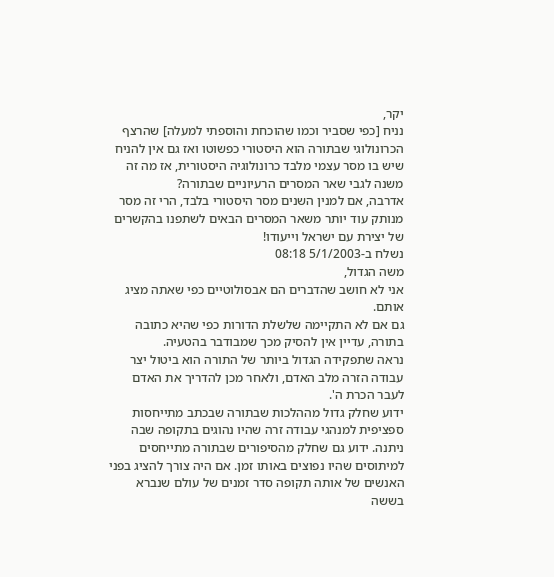יקר,
נניח [כפי שסביר וכמו שהוכחת והוספתי למעלה] שהרצף הכרונולוגי שבתורה הוא היסטורי כפשוטו ואז גם אין להניח שיש בו מסר עצמי מלבד כרונולוגיה היסטורית, אז מה זה משנה לגבי שאר המסרים הרעיוניים שבתורה?
אדרבה, אם למנין השנים מסר היסטורי בלבד, הרי זה מסר מנותק עוד יותר משאר המסרים הבאים לשתפנו בהקשרים של יצירת עם ישראל וייעודו!
נשלח ב-5/1/2003 08:18
משה הגדול,
אני לא חושב שהדברים הם אבסולוטיים כפי שאתה מציג אותם.
גם אם לא התקיימה שלשלת הדורות כפי שהיא כתובה בתורה, עדיין אין להסיק מכך שמבודבר בהטעיה.
נראה שתפקידה הגדול ביותר של התורה הוא ביטול יצר עבודה הזרה מלב האדם, ולאחר מכן להדריך את האדם לעבר הכרת ה'.
ידוע שחלק גדול מההלכות שבתורה שבכתב מתייחסות ספציפית למנהגי עבודה זרה שהיו נהוגים בתקופה שבה ניתנה. ידוע גם שחלק מהסיפורים שבתורה מתייחסים למיתוסים שהיו נפוצים באותו זמן. אם היה צורך להציג בפני האנשים של אותה תקופה סדר זמנים של עולם שנברא בששה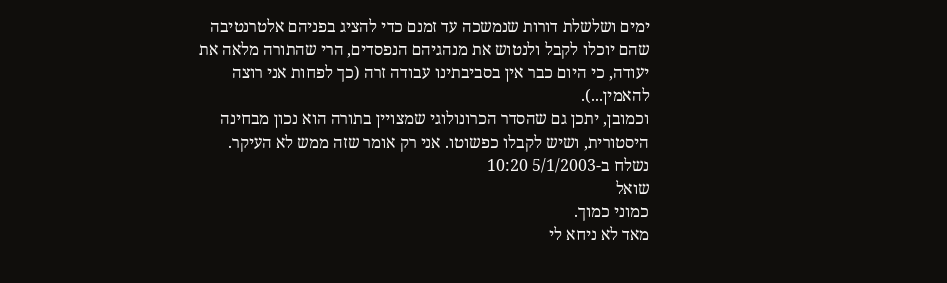ימים ושלשלת דורות שנמשכה עד זמנם כדי להציג בפניהם אלטרנטיבה שהם יוכלו לקבל ולנטוש את מנהגיהם הנפסדים, הרי שהתורה מלאה את יעודה, כי היום כבר אין בסביבתינו עבודה זרה (כך לפחות אני רוצה להאמין...).
וכמובן, יתכן גם שהסדר הכרונולוגי שמצויין בתורה הוא נכון מבחינה היסטורית, ושיש לקבלו כפשוטו. אני רק אומר שזה ממש לא העיקר.
נשלח ב-5/1/2003 10:20
שואל
כמוני כמוך.
מאד לא ניחא לי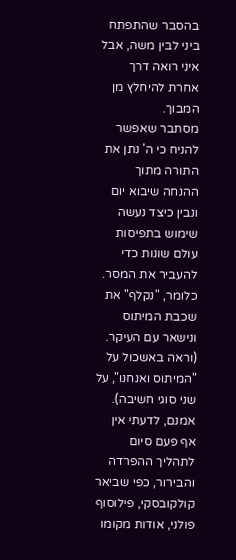בהסבר שהתפתח ביני לבין משה, אבל איני רואה דרך אחרת להיחלץ מן המבוך.
מסתבר שאפשר להניח כי ה' נתן את התורה מתוך ההנחה שיבוא יום ונבין כיצד נעשה שימוש בתפיסות עולם שונות כדי להעביר את המסר. כלומר, "נקלף" את שכבת המיתוס ונישאר עם העיקר. (וראה באשכול על "המיתוס ואנחנו", על שני סוגי חשיבה).
אמנם, לדעתי אין אף פעם סיום לתהליך ההפרדה והבירור, כפי שביאר קולקובסקי, פילוסוף פולני, אודות מקומו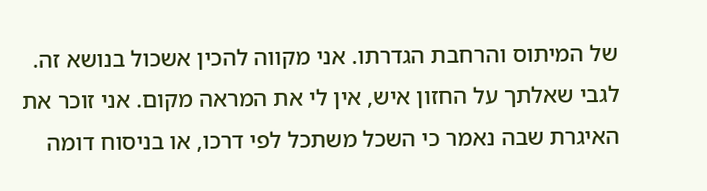של המיתוס והרחבת הגדרתו. אני מקווה להכין אשכול בנושא זה.
לגבי שאלתך על החזון איש, אין לי את המראה מקום. אני זוכר את האיגרת שבה נאמר כי השכל משתכל לפי דרכו, או בניסוח דומה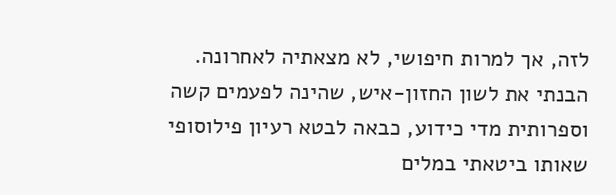לזה, אך למרות חיפושי, לא מצאתיה לאחרונה.
הבנתי את לשון החזון-איש, שהינה לפעמים קשה וספרותית מדי כידוע, כבאה לבטא רעיון פילוסופי שאותו ביטאתי במלים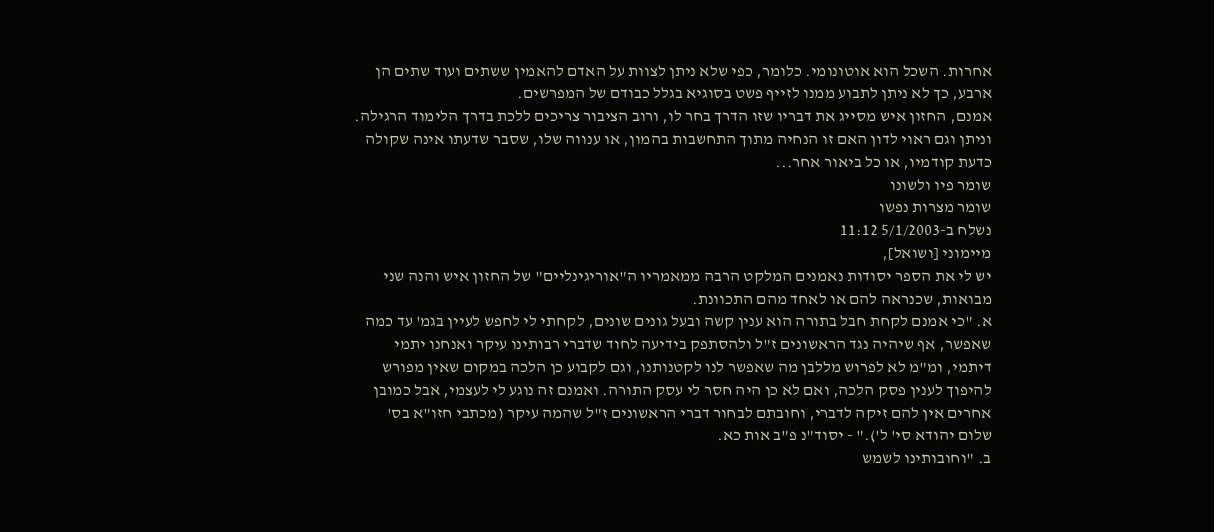אחרות. השכל הוא אוטונומי. כלומר, כפי שלא ניתן לצוות על האדם להאמין ששתים ועוד שתים הן ארבע, כך לא ניתן לתבוע ממנו לזייף פשט בסוגיא בגלל כבודם של המפרשים.
אמנם, החזון איש מסייג את דבריו שזו הדרך בחר לו, ורוב הציבור צריכים ללכת בדרך הלימוד הרגילה.
וניתן וגם ראוי לדון האם זו הנחיה מתוך התחשבות בהמון, או ענווה שלו, שסבר שדעתו אינה שקולה כדעת קודמיו, או כל ביאור אחר...
שומר פיו ולשונו
שומר מצרות נפשו
נשלח ב-5/1/2003 11:12
מיימוני [ושואל],
יש לי את הספר יסודות נאמנים המלקט הרבה ממאמריו ה"אוריגינליים" של החזון איש והנה שני מבואות, שכנראה להם או לאחד מהם התכוונת.
א. "כי אמנם לקחת חבל בתורה הוא ענין קשה ובעל גונים שונים, לקחתי לי לחפש לעיין בגמ' עד כמה שאפשר, אף שיהיה נגד הראשונים ז"ל ולהסתפק בידיעה לחוד שדברי רבותינו עיקר ואנחנו יתמי דיתמי, ומ"מ לא לפרוש מללבן מה שאפשר לנו לקטנותנו, וגם לקבוע כן הלכה במקום שאין מפורש להיפוך לענין פסק הלכה, ואם לא כן היה חסר לי עסק התורה. ואמנם זה נוגע לי לעצמי, אבל כמובן אחרים אין להם זיקה לדברי, וחובתם לבחור דברי הראשונים ז"ל שהמה עיקר (מכתבי חזו"א בס' שלום יהודא סי' ל')." - יסוד"נ פ"ב אות כא.
ב. "וחובותינו לשמש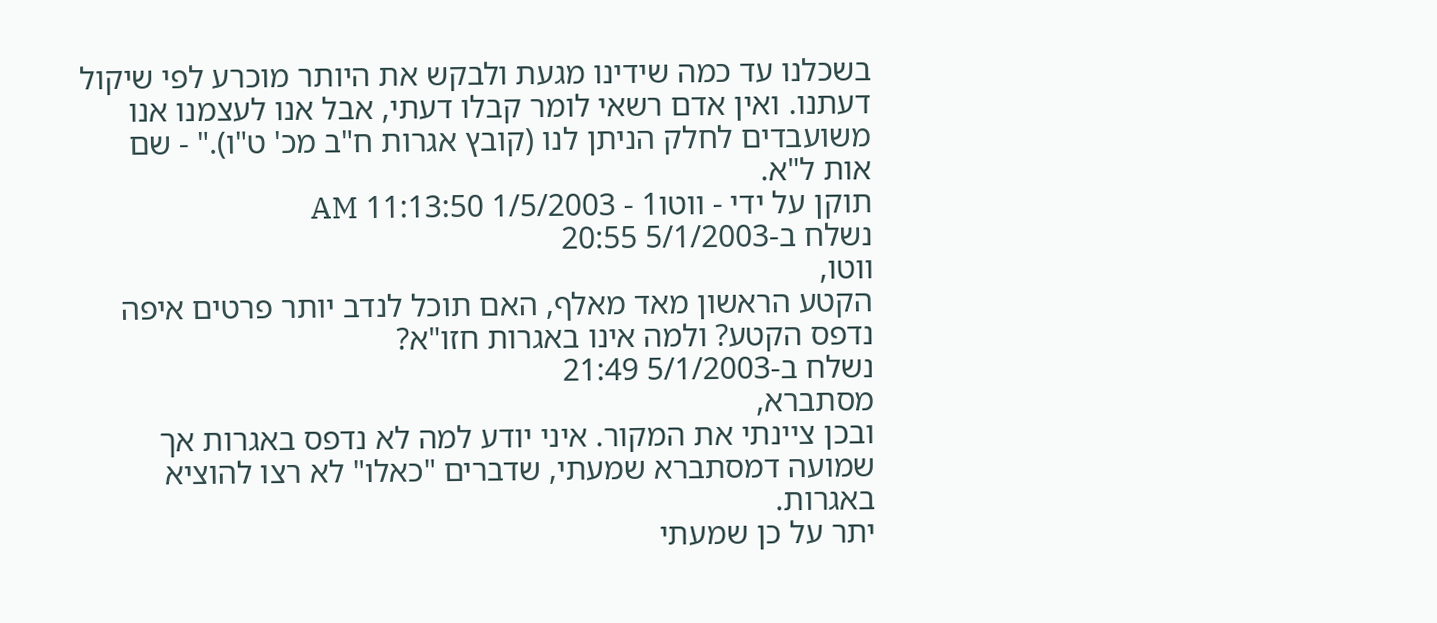בשכלנו עד כמה שידינו מגעת ולבקש את היותר מוכרע לפי שיקול דעתנו. ואין אדם רשאי לומר קבלו דעתי, אבל אנו לעצמנו אנו משועבדים לחלק הניתן לנו (קובץ אגרות ח"ב מכ' ט"ו)." - שם אות ל"א.
תוקן על ידי - ווטו1 - 1/5/2003 11:13:50 AM
נשלח ב-5/1/2003 20:55
ווטו,
הקטע הראשון מאד מאלף, האם תוכל לנדב יותר פרטים איפה נדפס הקטע? ולמה אינו באגרות חזו"א?
נשלח ב-5/1/2003 21:49
מסתברא,
ובכן ציינתי את המקור. איני יודע למה לא נדפס באגרות אך שמועה דמסתברא שמעתי, שדברים "כאלו" לא רצו להוציא באגרות.
יתר על כן שמעתי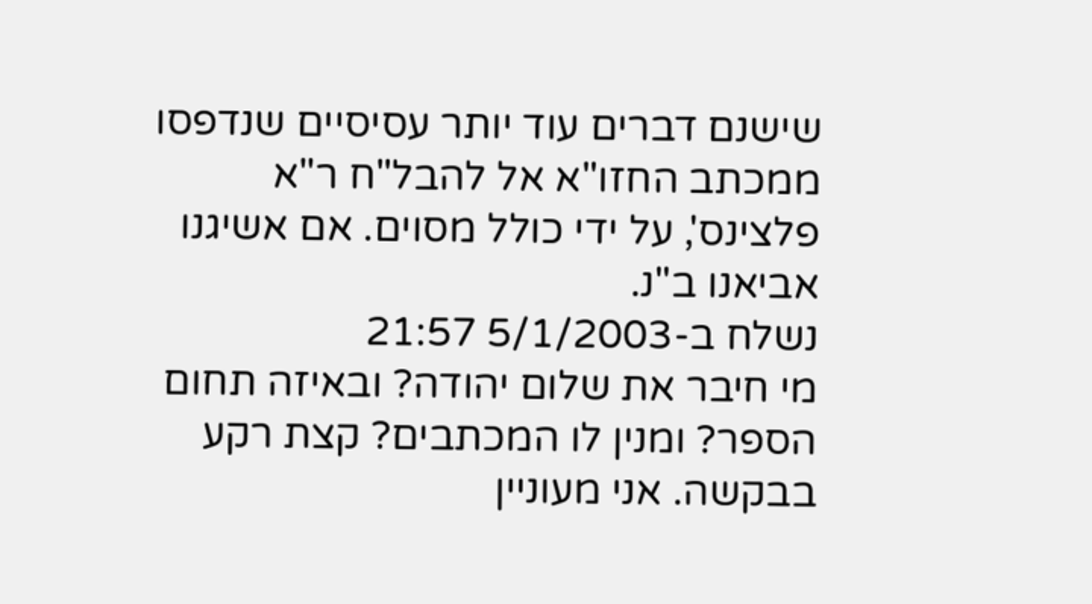שישנם דברים עוד יותר עסיסיים שנדפסו ממכתב החזו"א אל להבל"ח ר"א פלצינס', על ידי כולל מסוים. אם אשיגנו אביאנו ב"נ.
נשלח ב-5/1/2003 21:57
מי חיבר את שלום יהודה? ובאיזה תחום הספר? ומנין לו המכתבים? קצת רקע בבקשה. אני מעוניין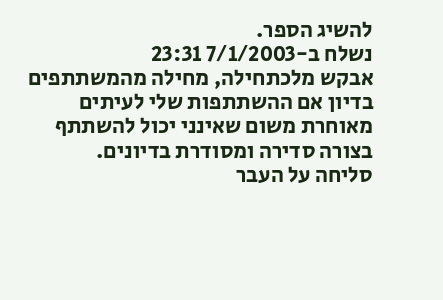להשיג הספר.
נשלח ב-7/1/2003 23:31
אבקש מלכתחילה, מחילה מהמשתתפים בדיון אם ההשתתפות שלי לעיתים מאוחרת משום שאינני יכול להשתתף בצורה סדירה ומסודרת בדיונים.
סליחה על העבר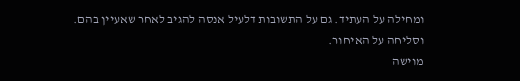ומחילה על העתיד. גם על התשובות דלעיל אנסה להגיב לאחר שאעיין בהם. וסליחה על האיחור.
מוישה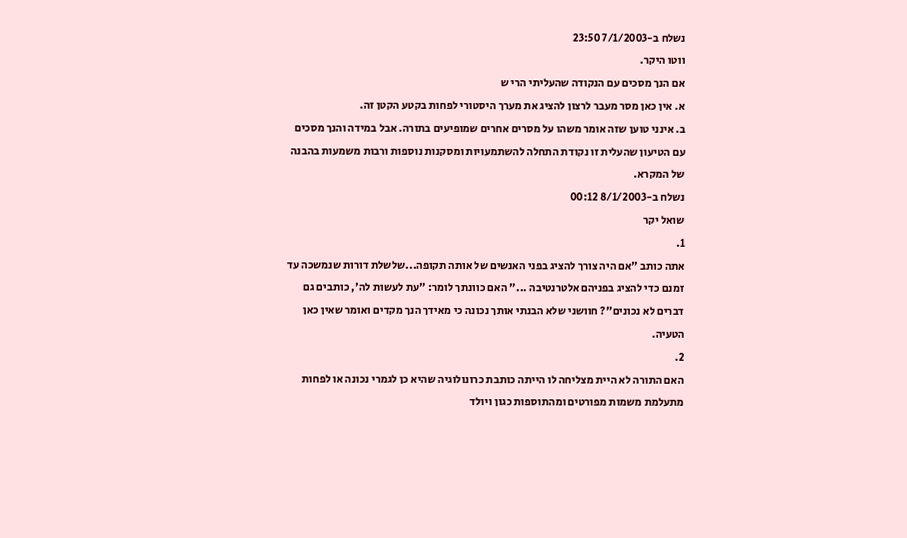נשלח ב-7/1/2003 23:50
ווטו היקר.
אם הנך מסכים עם הנקודה שהעליתי הרי ש
א. אין כאן מסר מעבר לרצון להציג את מערך היסטורי לפחות בקטע הקטן זה.
ב. אינני טוען שזה אומר משהו על מסרים אחרים שמופיעים בתורה. אבל במידה והנך מסכים עם הטיעון שהעלית זו נקודת התחלה להשתמעויות ומסקנות נוספות ורבות משמעות בהבנה של המקרא.
נשלח ב-8/1/2003 00:12
שואל יקר
1.
אתה כותב "אם היה צורך להציג בפני האנשים של אותה תקופה...שלשלת דורות שנמשכה עד זמנם כדי להציג בפניהם אלטרנטיבה ..." האם כוונתך לומר: "עת לעשות לה', כותבים גם דברים לא נכונים"? חוושני שלא הבנתי אותך נכונה כי מאידך הנך מקדים ואומר שאין כאן הטעיה.
2.
האם התורה לא היית מצליחה לו הייתה כותבת כרונולוגיה שהיא כן לגמרי נכונה או לפחות מתעלמת משמות מפורטים ומהתוספות כגון ויולד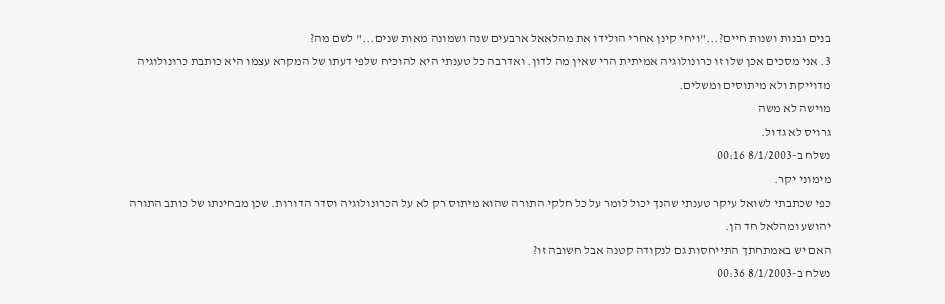בנים ובנות ושנות חיים?..."ויחי קינן אחרי הולידו את מהלאאל ארבעים שנה ושמונה מאות שנים..." לשם מה?
3. אני מסכים אכן שלו זו כרונולוגיה אמיתית הרי שאין מה לדון. ואדרבה כל טענתי היא להוכיח שלפי דעתו של המקרא עצמו היא כותבת כרונולוגיה מדוייקת ולא מיתוסים ומשלים.
מוישה לא משה
גרויס לא גדול.
נשלח ב-8/1/2003 00:16
מימוני יקר.
כפי שכתבתי לשואל עיקר טענתי שהנך יכול לומר על כל חלקי התורה שהוא מיתוס רק לא על הכרונולוגיה וסדר הדורות. שכן מבחינתו של כותב התורה יהושע ומהלאל חד הן.
האם יש באמתחתך התייחסות גם לנקודה קטנה אבל חשובה זו?
נשלח ב-8/1/2003 00:36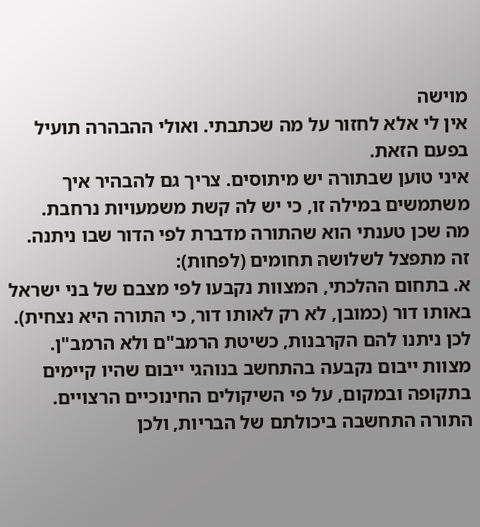מוישה
אין לי אלא לחזור על מה שכתבתי. ואולי ההבהרה תועיל בפעם הזאת.
איני טוען שבתורה יש מיתוסים. צריך גם להבהיר איך משתמשים במילה זו, כי יש לה קשת משמעויות נרחבת.
מה שכן טענתי הוא שהתורה מדברת לפי הדור שבו ניתנה.
זה מתפצל לשלושה תחומים (לפחות):
א. בתחום ההלכתי, המצוות נקבעו לפי מצבם של בני ישראל באותו דור (כמובן, לא רק לאותו דור, כי התורה היא נצחית). לכן ניתנו להם הקרבנות, כשיטת הרמב"ם ולא הרמב"ן. מצוות ייבום נקבעה בהתחשב בנוהגי ייבום שהיו קיימים בתקופה ובמקום, על פי השיקולים החינוכיים הרצויים. התורה התחשבה ביכולתם של הבריות, ולכן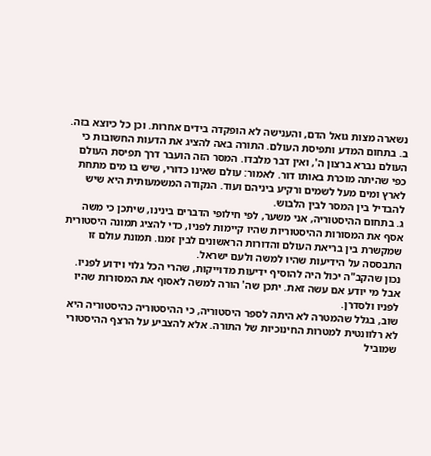נשארה מצות גואל הדם, והענישה לא הופקדה בידים אחרות. וכן כל כיוצא בזה.
ב. בתחום המדע ותפיסת העולם. התורה באה להציג את הדעות החשובות כי העולם נברא ברצון ה', ואין דבר מלבדו. המסר הזה הועבר דרך תפיסת העולם כפי שהיתה מוכרת באותו דור. לאמור: עולם שאינו כדורי, שיש בו מים מתחת לארץ ומים מעל לשמים ורקיע ביניהם ועוד. הנקודה המשמעותית היא שיש להבדיל בין המסר לבין הלבוש.
ג. בתחום ההיסטוריה, אני משער, לפי חילופי הדברים בינינו, שיתכן כי משה אסף את המסורות ההיסטוריות שהיו קיימות לפניו, כדי להציג תמונה היסטורית שמקשרת בין בריאת העולם והדורות הראשונים לבין זמנו. תמונת עולם זו התבססה על הידיעות שהיו למשה ולעם ישראל.
נכון שהקב"ה יכול היה להוסיף ידיעות מדוייקות, שהרי הכל גלוי וידוע לפניו. אבל מי יודע אם עשה זאת. יתכן שה' הורה למשה לאסוף את המסורות שהיו לפניו ולסדרן.
שוב, בגלל שהמטרה לא היתה לספר היסטוריה, כי ההיסטוריה כהיסטוריה היא לא רלוונטית למטרות החינוכיות של התורה. אלא להצביע על הרצף ההיסטורי שמוביל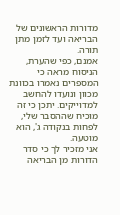מדורות הראשונים של הבריאה ועד לזמן מתן תורה.
אמנם, כפי שהערת, הניסוח מראה כי המספרים נאמרו בכוונת מכוון ונועדו להחשב למדוייקים. יתכן כי זה מוכיח שההסבר שלי, לפחות בנקודה ג', הוא מוטעה.
אני מזכיר לך כי סדר הדורות מן הבריאה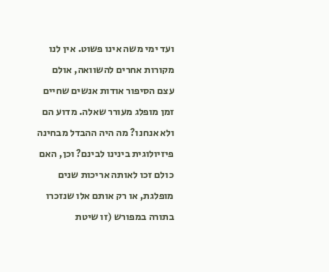ועד ימי משה אינו פשוט. אין לנו מקורות אחרים להשוואה, אולם עצם הסיפור אודות אנשים שחיים זמן מופלג מעורר שאלה. מדוע הם ולא אנחנו? מה היה ההבדל מבחינה פיזיולוגית בינינו לבינם? וכן, האם כולם זכו לאותה אריכות שנים מופלגת, או רק אותם אלו שנזכרו בתורה במפורש (זו שיטת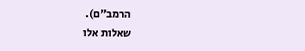הרמב"ם).
שאלות אלו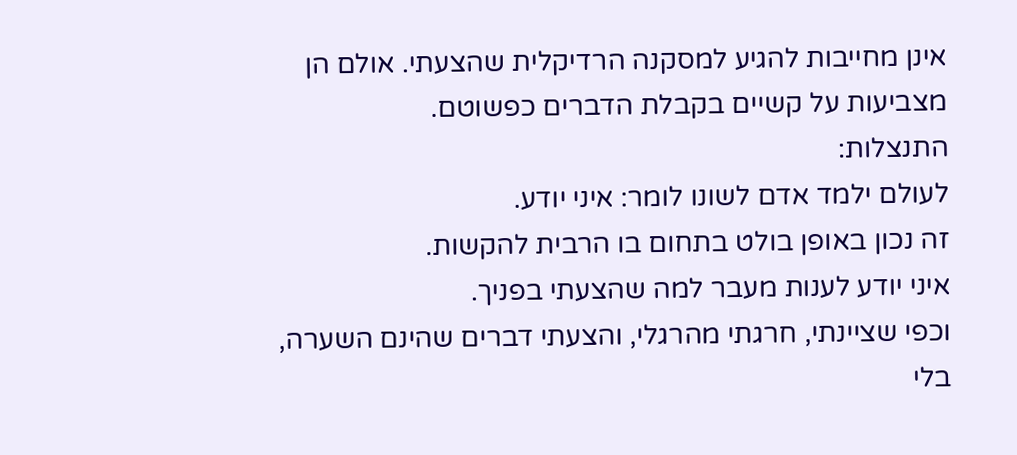אינן מחייבות להגיע למסקנה הרדיקלית שהצעתי. אולם הן מצביעות על קשיים בקבלת הדברים כפשוטם.
התנצלות:
לעולם ילמד אדם לשונו לומר: איני יודע.
זה נכון באופן בולט בתחום בו הרבית להקשות.
איני יודע לענות מעבר למה שהצעתי בפניך.
וכפי שציינתי, חרגתי מהרגלי, והצעתי דברים שהינם השערה, בלי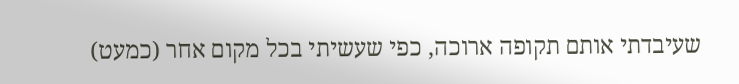שעיבדתי אותם תקופה ארוכה, כפי שעשיתי בכל מקום אחר (כמעט)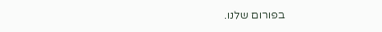בפורום שלנו.